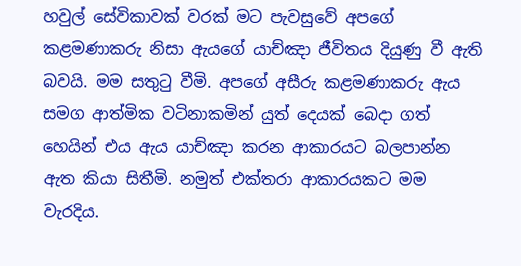හවුල් සේවිකාවක් වරක් මට පැවසුවේ අපගේ කළමණාකරු නිසා ඇයගේ යාච්ඤා ජීවිතය දියුණු වී ඇති බවයි. මම සතුටු වීමි. අපගේ අසීරු කළමණාකරු ඇය සමග ආත්මික වටිනාකමින් යුත් දෙයක් බෙදා ගත් හෙයින් එය ඇය යාච්ඤා කරන ආකාරයට බලපාන්න ඇත කියා සිතීමි. නමුත් එක්තරා ආකාරයකට මම වැරදිය.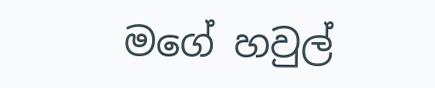මගේ හවුල්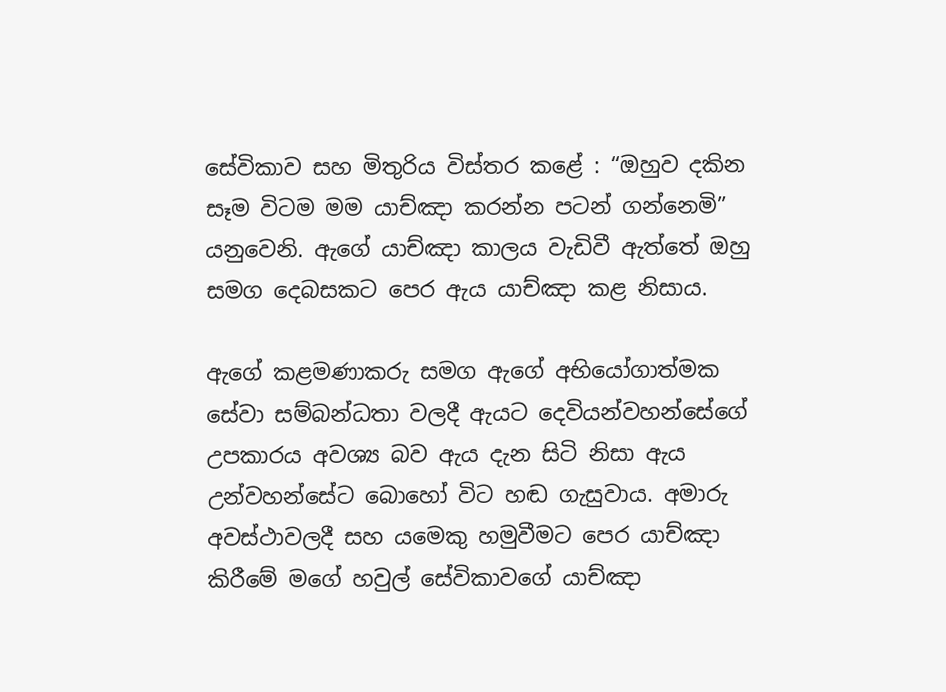සේවිකාව සහ මිතුරිය විස්තර කළේ : “ඔහුව දකින සෑම විටම මම යාච්ඤා කරන්න පටන් ගන්නෙමි” යනුවෙනි. ඇගේ යාච්ඤා කාලය වැඩිවී ඇත්තේ ඔහු සමග දෙබසකට පෙර ඇය යාච්ඤා කළ නිසාය.

ඇගේ කළමණාකරු සමග ඇගේ අභියෝගාත්මක සේවා සම්බන්ධතා වලදී ඇයට දෙවියන්වහන්සේගේ උපකාරය අවශ්‍ය බව ඇය දැන සිටි නිසා ඇය උන්වහන්සේට බොහෝ විට හඬ ගැසුවාය. අමාරු අවස්ථාවලදී සහ යමෙකු හමුවීමට පෙර යාච්ඤා කිරීමේ මගේ හවුල් සේවිකාවගේ යාච්ඤා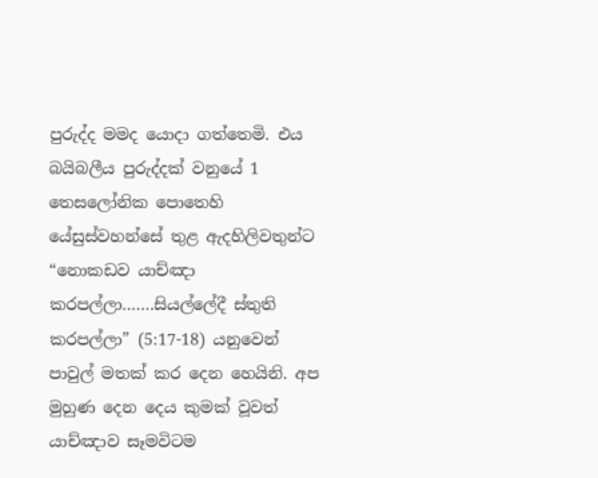පුරුද්ද මමද යොදා ගත්තෙමි. එය බයිබලීය පුරුද්දක් වනුයේ 1 තෙසලෝනික පොතෙහි යේසුස්වහන්සේ තුළ ඇදහිලිවතුන්ට “නොකඩව යාච්ඤා කරපල්ලා…….සියල්ලේදී ස්තුති කරපල්ලා” (5:17-18) යනුවෙන් පාවුල් මතක් කර දෙන හෙයිනි. අප මුහුණ දෙන දෙය කුමක් වූවත් යාච්ඤාව සෑමවිටම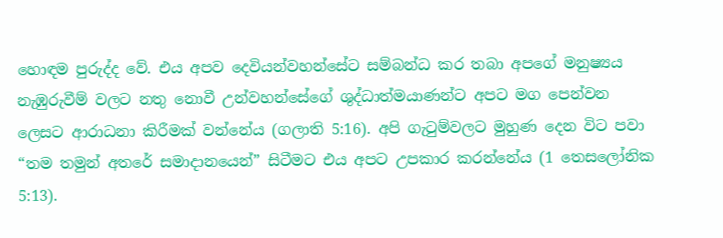හොඳම පුරුද්ද වේ. එය අපව දෙවියන්වහන්සේට සම්බන්ධ කර තබා අපගේ මනුෂ්‍යය නැඹුරුවීම් වලට නතු නොවී උන්වහන්සේගේ ශුද්ධාත්මයාණන්ට අපට මග පෙන්වන ලෙසට ආරාධනා කිරීමක් වන්නේය (ගලාති 5:16). අපි ගැටුම්වලට මුහුණ දෙන විට පවා “තම තමුන් අතරේ සමාදානයෙන්” සිටීමට එය අපට උපකාර කරන්නේය (1 තෙසලෝනික 5:13).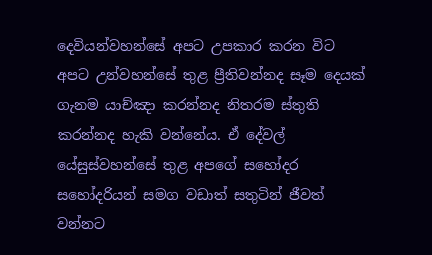දෙවියන්වහන්සේ අපට උපකාර කරන විට අපට උන්වහන්සේ තුළ ප්‍රීතිවන්නද සෑම දෙයක් ගැනම යාච්ඤා කරන්නද නිතරම ස්තුති කරන්නද හැකි වන්නේය. ඒ දේවල් යේසුස්වහන්සේ තුළ අපගේ සහෝදර සහෝදරියන් සමග වඩාත් සතුටින් ජීවත් වන්නට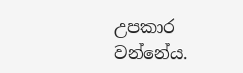උපකාර වන්නේය.